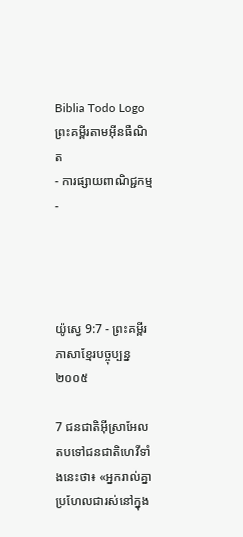Biblia Todo Logo
ព្រះគម្ពីរតាមអ៊ីនធឺណិត
- ការផ្សាយពាណិជ្ជកម្ម -




យ៉ូស្វេ 9:7 - ព្រះគម្ពីរភាសាខ្មែរបច្ចុប្បន្ន ២០០៥

7 ជន‌ជាតិអ៊ីស្រា‌អែលតបទៅជន‌ជាតិហេវីទាំងនេះថា៖ «អ្នករាល់គ្នាប្រហែលជារស់នៅក្នុង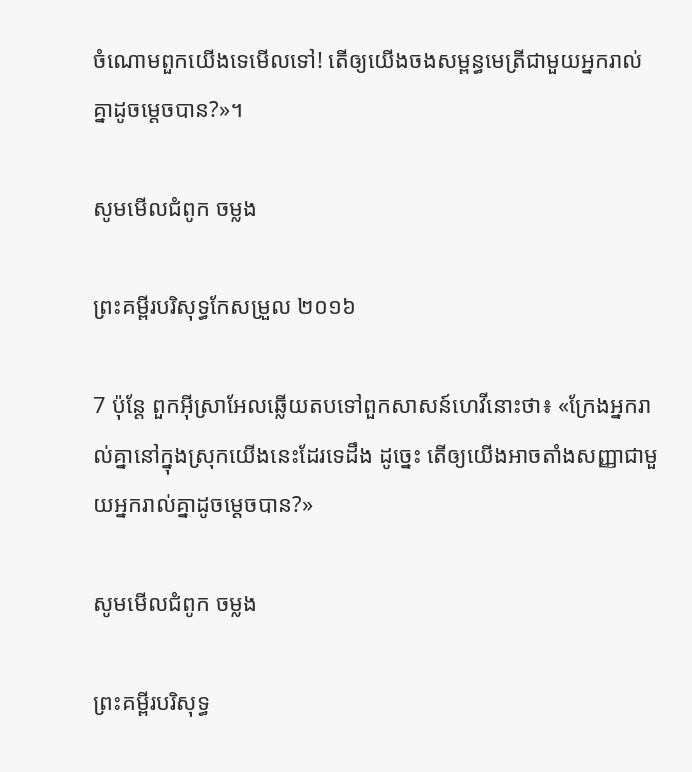ចំណោមពួកយើងទេមើលទៅ! តើឲ្យយើងចងសម្ពន្ធ‌មេត្រីជាមួយអ្នករាល់គ្នាដូចម្ដេចបាន?»។

សូមមើលជំពូក ចម្លង

ព្រះគម្ពីរបរិសុទ្ធកែសម្រួល ២០១៦

7 ប៉ុន្ដែ ពួកអ៊ីស្រា‌អែលឆ្លើយតបទៅពួកសាសន៍ហេវីនោះថា៖ «ក្រែងអ្នករាល់គ្នានៅក្នុងស្រុកយើងនេះដែរទេដឹង ដូច្នេះ តើឲ្យយើងអាចតាំងសញ្ញាជាមួយអ្នករាល់គ្នាដូចម្ដេចបាន?»

សូមមើលជំពូក ចម្លង

ព្រះគម្ពីរបរិសុទ្ធ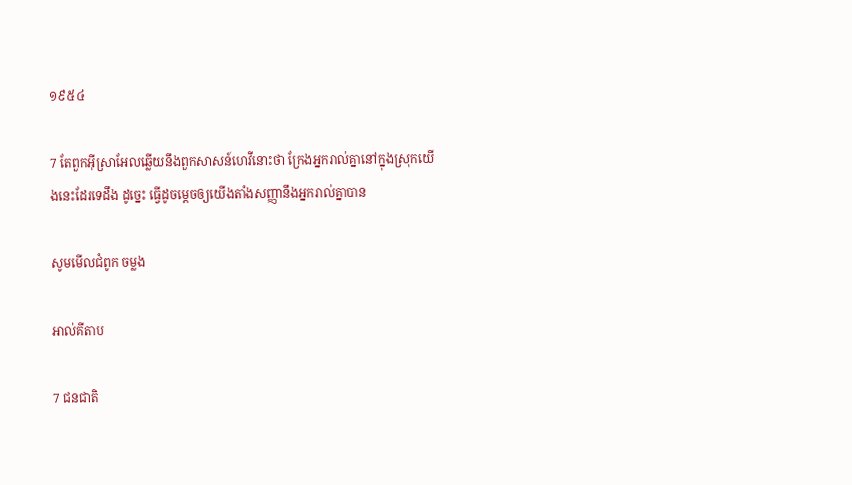១៩៥៤

7 តែពួកអ៊ីស្រាអែលឆ្លើយនឹងពួកសាសន៍ហេវីនោះថា ក្រែងអ្នករាល់គ្នានៅក្នុងស្រុកយើងនេះដែរទេដឹង ដូច្នេះ ធ្វើដូចម្តេចឲ្យយើងតាំងសញ្ញានឹងអ្នករាល់គ្នាបាន

សូមមើលជំពូក ចម្លង

អាល់គីតាប

7 ជន‌ជាតិ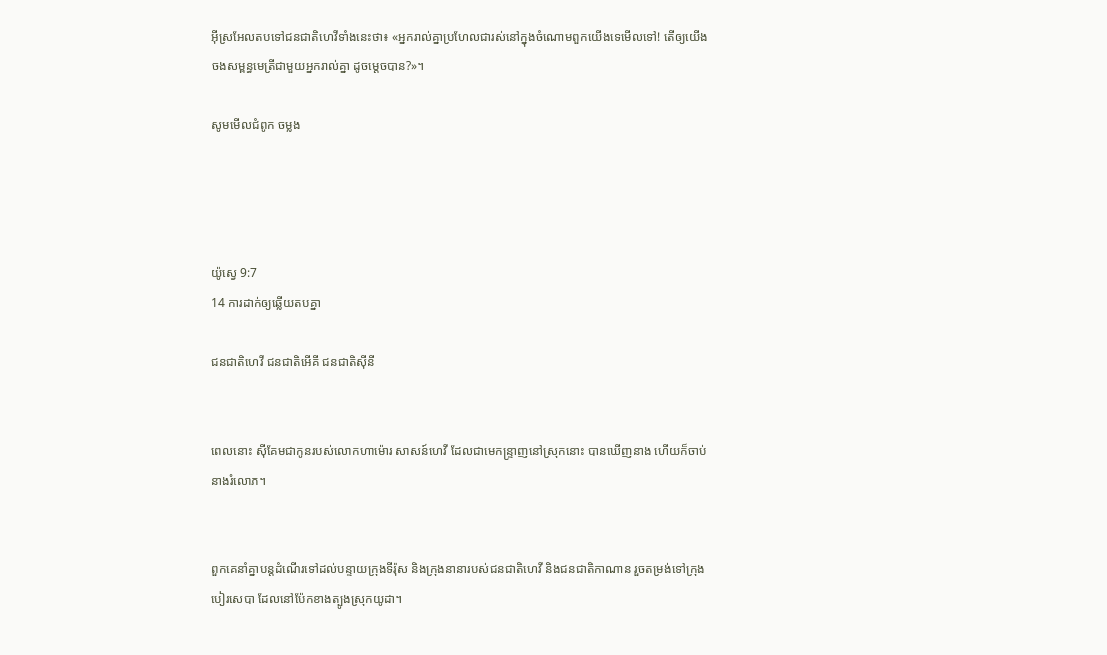អ៊ីស្រ‌អែលតបទៅជន‌ជាតិហេវីទាំងនេះថា៖ «អ្នករាល់គ្នាប្រហែលជារស់នៅក្នុងចំណោមពួកយើងទេមើលទៅ! តើឲ្យយើងចងសម្ពន្ធ‌មេត្រីជាមួយអ្នករាល់គ្នា ដូចម្តេចបាន?»។

សូមមើលជំពូក ចម្លង




យ៉ូស្វេ 9:7
14 ការដាក់ឲ្យឆ្លើយតបគ្នា

ជន‌ជាតិហេវី ជន‌ជាតិអើគី ជន‌ជាតិស៊ីនី


ពេលនោះ ស៊ីគែមជាកូនរបស់លោកហា‌ម៉ោរ សាសន៍ហេវី ដែលជាមេ‌កន្ទ្រាញនៅស្រុកនោះ បានឃើញនាង ហើយក៏ចាប់នាងរំលោភ។


ពួកគេនាំគ្នាបន្តដំណើរទៅដល់បន្ទាយក្រុងទីរ៉ុស និងក្រុងនានារបស់ជន‌ជាតិហេវី និងជន‌ជាតិកាណាន រួចតម្រង់ទៅក្រុងបៀរ‌សេបា ដែលនៅប៉ែកខាងត្បូងស្រុកយូដា។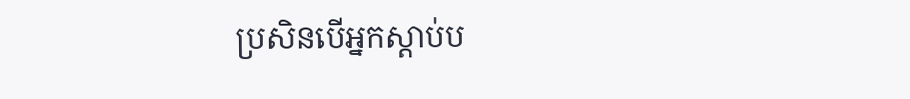ប្រសិនបើអ្នកស្ដាប់ប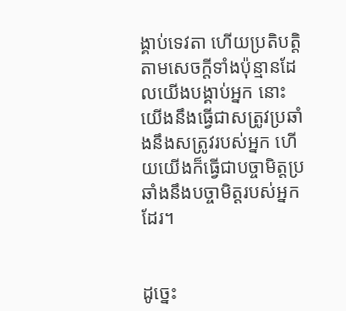ង្គាប់ទេវតា ហើយប្រតិបត្តិតាមសេចក្ដីទាំងប៉ុន្មានដែលយើងបង្គាប់អ្នក នោះយើងនឹងធ្វើជាសត្រូវប្រឆាំងនឹងសត្រូវរបស់អ្នក ហើយយើងក៏ធ្វើជាបច្ចា‌មិត្តប្រឆាំងនឹងបច្ចា‌មិត្តរបស់អ្នកដែរ។


ដូច្នេះ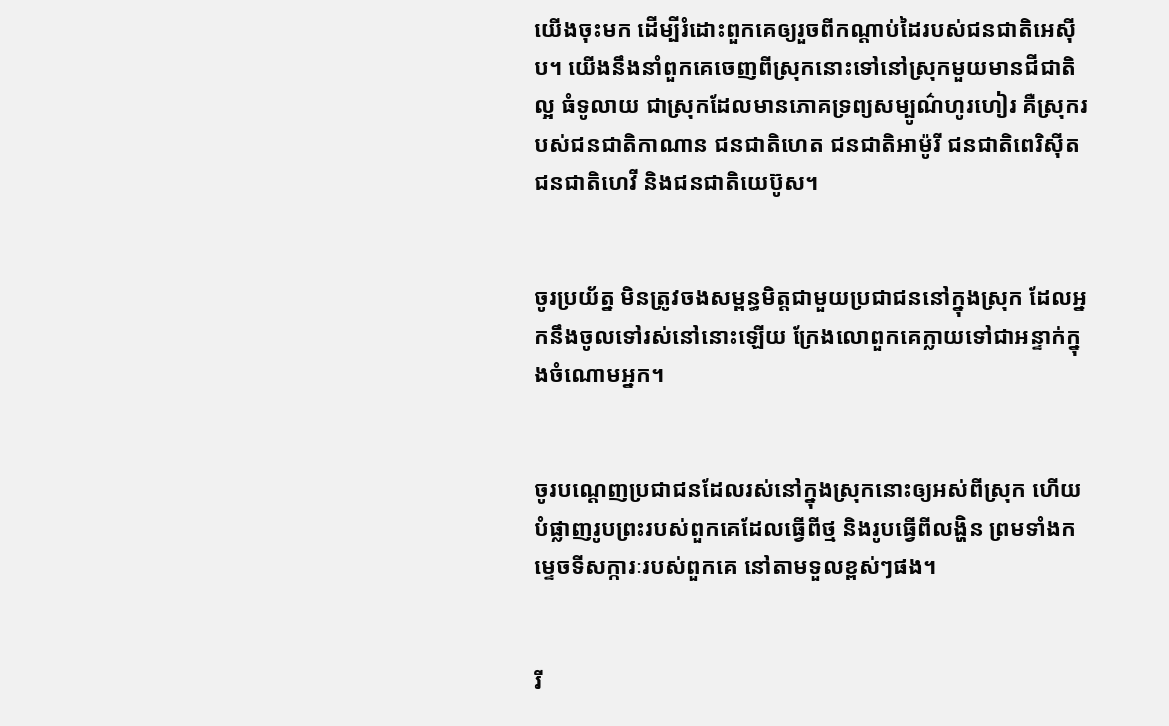យើងចុះមក ដើម្បីរំដោះពួកគេឲ្យរួចពីកណ្ដាប់ដៃរបស់ជន‌ជាតិអេស៊ីប។ យើងនឹងនាំពួកគេចេញពីស្រុកនោះទៅនៅស្រុកមួយមានជី‌ជាតិល្អ ធំទូ‌លាយ ជាស្រុកដែលមានភោគទ្រព្យសម្បូណ៌ហូរ‌ហៀរ គឺស្រុករបស់ជន‌ជាតិកាណាន ជន‌ជាតិហេត ជន‌ជាតិអាម៉ូរី ជន‌ជាតិពេរិ‌ស៊ីត ជន‌ជាតិហេវី និងជន‌ជាតិយេប៊ូស។


ចូរប្រយ័ត្ន មិនត្រូវចងសម្ពន្ធ‌មិត្តជាមួយប្រជា‌ជននៅក្នុងស្រុក ដែលអ្នកនឹងចូលទៅរស់នៅនោះឡើយ ក្រែងលោពួកគេក្លាយទៅជាអន្ទាក់ក្នុងចំណោមអ្នក។


ចូរបណ្ដេញប្រជា‌ជនដែលរស់នៅក្នុងស្រុកនោះឲ្យអស់ពីស្រុក ហើយបំផ្លាញរូបព្រះរបស់ពួកគេដែលធ្វើពីថ្ម និងរូបធ្វើពីលង្ហិន ព្រមទាំងកម្ទេចទីសក្ការៈរបស់ពួកគេ នៅតាមទួលខ្ពស់ៗផង។


រី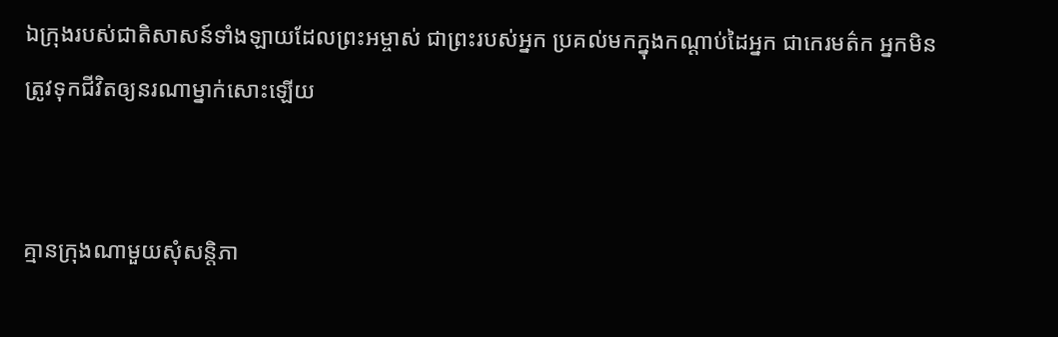ឯក្រុងរបស់ជាតិសាសន៍ទាំង‌ឡាយដែលព្រះ‌អម្ចាស់ ជាព្រះរបស់អ្នក ប្រគល់មកក្នុងកណ្ដាប់ដៃអ្នក ជាកេរ‌មត៌ក អ្នកមិនត្រូវទុកជីវិតឲ្យនរណាម្នាក់សោះឡើយ


គ្មានក្រុងណាមួយសុំសន្តិ‌ភា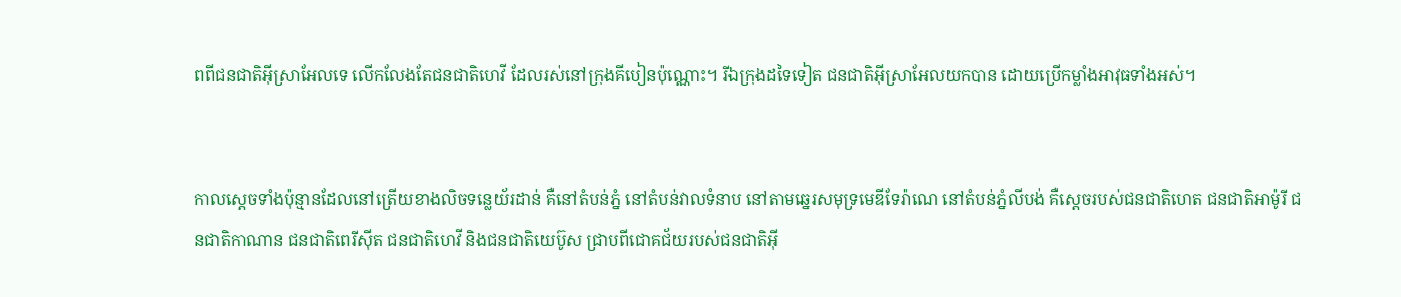ពពីជន‌ជាតិអ៊ីស្រា‌អែលទេ លើក‌លែងតែជន‌ជាតិហេវី ដែលរស់នៅក្រុងគីបៀនប៉ុណ្ណោះ។ រីឯក្រុងដទៃទៀត ជន‌ជាតិអ៊ីស្រា‌អែលយកបាន ដោយប្រើកម្លាំងអាវុធទាំងអស់។


កាលស្ដេចទាំងប៉ុន្មានដែលនៅត្រើយខាងលិចទន្លេយ័រដាន់ គឺនៅតំបន់ភ្នំ នៅតំបន់វាលទំនាប នៅតាមឆ្នេរសមុទ្រមេឌី‌ទែ‌រ៉ាណេ នៅតំបន់ភ្នំលីបង់ គឺស្ដេចរបស់ជន‌ជាតិហេត ជន‌ជាតិអាម៉ូរី ជន‌ជាតិកាណាន ជន‌ជាតិពេរី‌ស៊ីត ជន‌ជាតិហេវី និងជន‌ជាតិយេប៊ូស ជ្រាបពីជោគជ័យរបស់ជន‌ជាតិអ៊ី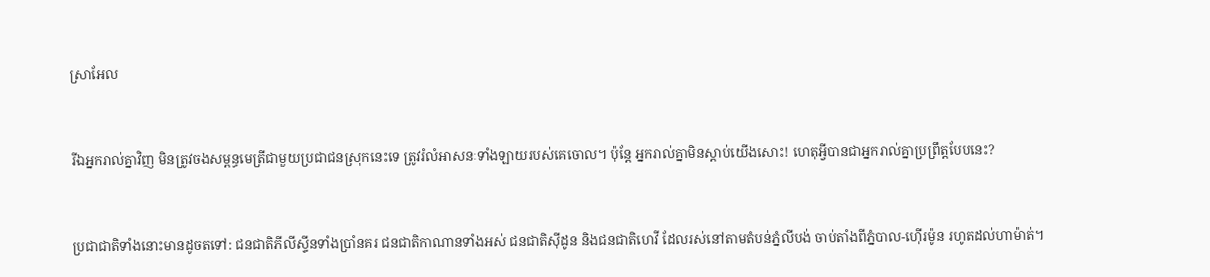ស្រា‌អែល


រីឯអ្នករាល់គ្នាវិញ មិនត្រូវចងសម្ពន្ធ‌មេត្រីជាមួយប្រជា‌ជនស្រុកនេះទេ ត្រូវរំលំអាសនៈទាំង‌ឡាយរបស់គេចោល។ ប៉ុន្តែ អ្នករាល់គ្នាមិនស្ដាប់យើងសោះ! ហេតុអ្វីបានជាអ្នករាល់គ្នាប្រព្រឹត្តបែបនេះ?


ប្រជា‌ជាតិទាំងនោះមានដូចតទៅ: ជន‌ជាតិភីលីស្ទីនទាំងប្រាំនគរ ជន‌ជាតិកាណានទាំងអស់ ជន‌ជាតិស៊ីដូន និងជន‌ជាតិហេវី ដែលរស់នៅតាមតំបន់ភ្នំលីបង់ ចាប់តាំងពីភ្នំបាល-ហ៊ើរ‌ម៉ូន រហូតដល់ហា‌ម៉ាត់។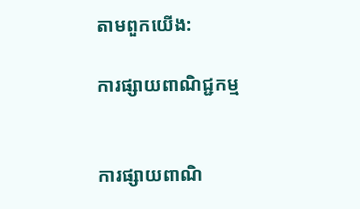តាមពួកយើង:

ការផ្សាយពាណិជ្ជកម្ម


ការផ្សាយពាណិ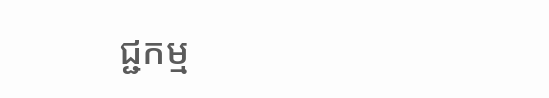ជ្ជកម្ម